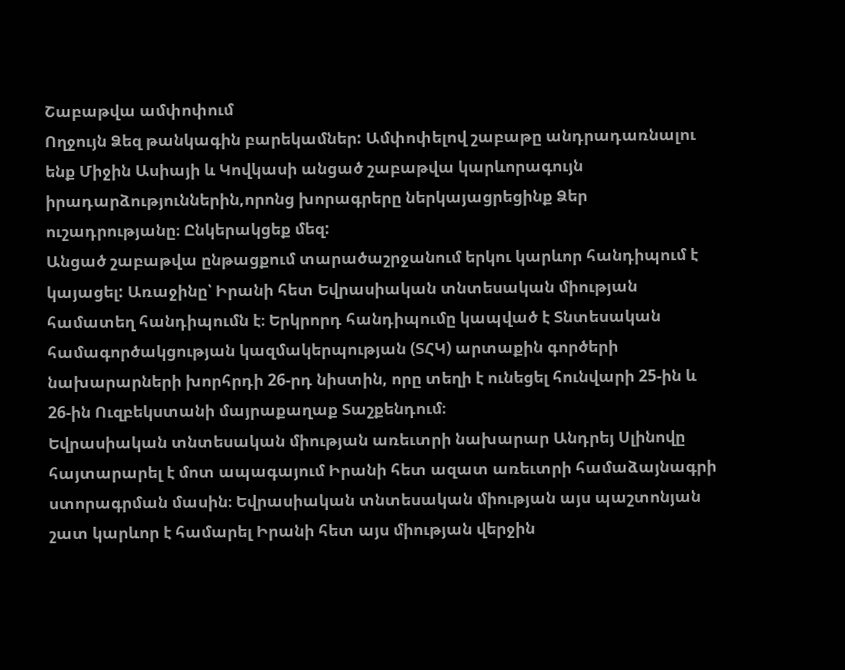Շաբաթվա ամփոփում
Ողջույն Ձեզ թանկագին բարեկամներ: Ամփոփելով շաբաթը անդրադառնալու ենք Միջին Ասիայի և Կովկասի անցած շաբաթվա կարևորագույն իրադարձություններին,որոնց խորագրերը ներկայացրեցինք Ձեր ուշադրությանը։ Ընկերակցեք մեզ:
Անցած շաբաթվա ընթացքում տարածաշրջանում երկու կարևոր հանդիպում է կայացել: Առաջինը՝ Իրանի հետ Եվրասիական տնտեսական միության համատեղ հանդիպումն է։ Երկրորդ հանդիպումը կապված է Տնտեսական համագործակցության կազմակերպության (ՏՀԿ) արտաքին գործերի նախարարների խորհրդի 26-րդ նիստին, որը տեղի է ունեցել հունվարի 25-ին և 26-ին Ուզբեկստանի մայրաքաղաք Տաշքենդում։
Եվրասիական տնտեսական միության առեւտրի նախարար Անդրեյ Սլինովը հայտարարել է մոտ ապագայում Իրանի հետ ազատ առեւտրի համաձայնագրի ստորագրման մասին։ Եվրասիական տնտեսական միության այս պաշտոնյան շատ կարևոր է համարել Իրանի հետ այս միության վերջին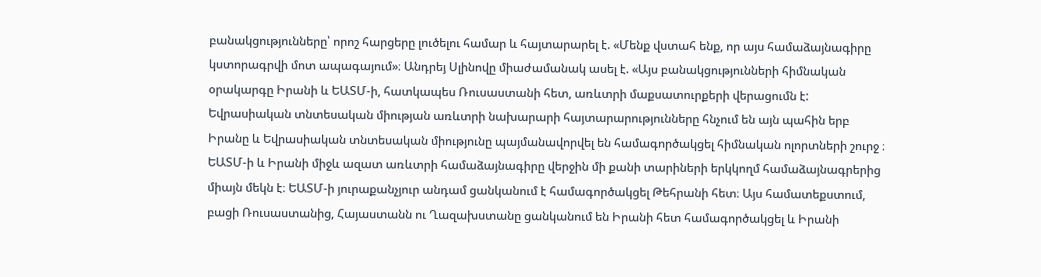բանակցությունները՝ որոշ հարցերը լուծելու համար և հայտարարել է. «Մենք վստահ ենք, որ այս համաձայնագիրը կստորագրվի մոտ ապագայում»։ Անդրեյ Սլինովը միաժամանակ ասել է. «Այս բանակցությունների հիմնական օրակարգը Իրանի և ԵԱՏՄ-ի, հատկապես Ռուսաստանի հետ, առևտրի մաքսատուրքերի վերացումն է: Եվրասիական տնտեսական միության առևտրի նախարարի հայտարարությունները հնչում են այն պահին երբ Իրանը և Եվրասիական տնտեսական միությունը պայմանավորվել են համագործակցել հիմնական ոլորտների շուրջ ։ ԵԱՏՄ-ի և Իրանի միջև ազատ առևտրի համաձայնագիրը վերջին մի քանի տարիների երկկողմ համաձայնագրերից միայն մեկն է։ ԵԱՏՄ-ի յուրաքանչյուր անդամ ցանկանում է համագործակցել Թեհրանի հետ։ Այս համատեքստում, բացի Ռուսաստանից, Հայաստանն ու Ղազախստանը ցանկանում են Իրանի հետ համագործակցել և Իրանի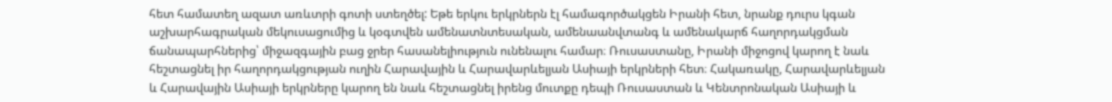հետ համատեղ ազատ առևտրի գոտի ստեղծել: Եթե երկու երկրներն էլ համագործակցեն Իրանի հետ, նրանք դուրս կգան աշխարհագրական մեկուսացումից և կօգտվեն ամենատնտեսական, ամենաանվտանգ և ամենակարճ հաղորդակցման ճանապարհներից՝ միջազգային բաց ջրեր հասանելիություն ունենալու համար։ Ռուսաստանը, Իրանի միջոցով կարող է նաև հեշտացնել իր հաղորդակցության ուղին Հարավային և Հարավարևելյան Ասիայի երկրների հետ։ Հակառակը, Հարավարևելյան և Հարավային Ասիայի երկրները կարող են նաև հեշտացնել իրենց մուտքը դեպի Ռուսաստան և Կենտրոնական Ասիայի և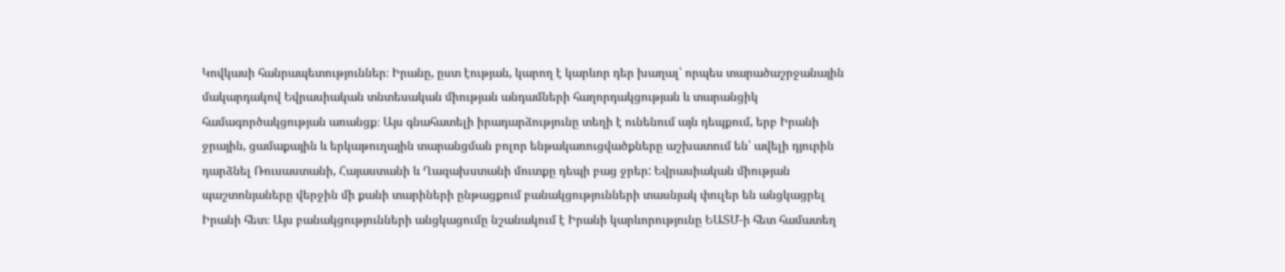Կովկասի հանրապետություններ։ Իրանը, ըստ էության, կարող է կարևոր դեր խաղալ՝ որպես տարածաշրջանային մակարդակով Եվրասիական տնտեսական միության անդամների հաղորդակցության և տարանցիկ համագործակցության առանցք։ Այս գնահատելի իրադարձությունը տեղի է ունենում այն դեպքում, երբ Իրանի ջրային, ցամաքային և երկաթուղային տարանցման բոլոր ենթակառուցվածքները աշխատում են՝ ավելի դյուրին դարձնել Ռուսաստանի, Հայաստանի և Ղազախստանի մուտքը դեպի բաց ջրեր: Եվրասիական միության պաշտոնյաները վերջին մի քանի տարիների ընթացքում բանակցությունների տասնյակ փուլեր են անցկացրել Իրանի հետ։ Այս բանակցությունների անցկացումը նշանակում է Իրանի կարևորությունը ԵԱՏՄ-ի հետ համատեղ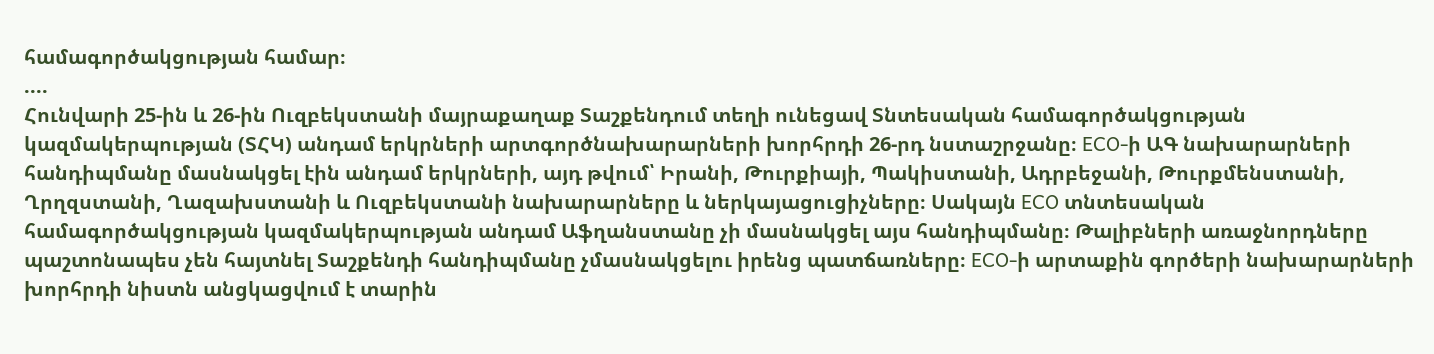համագործակցության համար։
....
Հունվարի 25-ին և 26-ին Ուզբեկստանի մայրաքաղաք Տաշքենդում տեղի ունեցավ Տնտեսական համագործակցության կազմակերպության (ՏՀԿ) անդամ երկրների արտգործնախարարների խորհրդի 26-րդ նստաշրջանը։ ECO-ի ԱԳ նախարարների հանդիպմանը մասնակցել էին անդամ երկրների, այդ թվում՝ Իրանի, Թուրքիայի, Պակիստանի, Ադրբեջանի, Թուրքմենստանի, Ղրղզստանի, Ղազախստանի և Ուզբեկստանի նախարարները և ներկայացուցիչները։ Սակայն ECO տնտեսական համագործակցության կազմակերպության անդամ Աֆղանստանը չի մասնակցել այս հանդիպմանը։ Թալիբների առաջնորդները պաշտոնապես չեն հայտնել Տաշքենդի հանդիպմանը չմասնակցելու իրենց պատճառները։ ECO-ի արտաքին գործերի նախարարների խորհրդի նիստն անցկացվում է տարին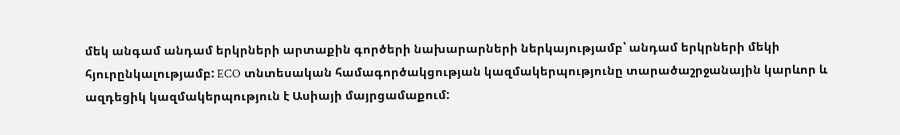մեկ անգամ անդամ երկրների արտաքին գործերի նախարարների ներկայությամբ՝ անդամ երկրների մեկի հյուրընկալությամբ: ECO տնտեսական համագործակցության կազմակերպությունը տարածաշրջանային կարևոր և ազդեցիկ կազմակերպություն է Ասիայի մայրցամաքում: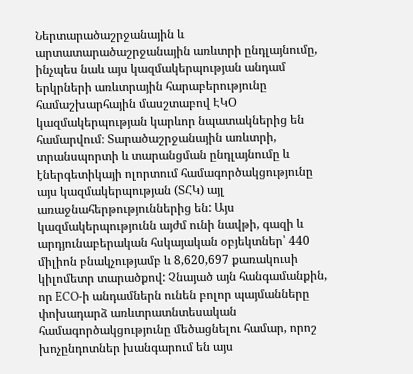Ներտարածաշրջանային և արտատարածաշրջանային առևտրի ընդլայնումը, ինչպես նաև այս կազմակերպության անդամ երկրների առևտրային հարաբերությունը համաշխարհային մասշտաբով ԷԿՕ կազմակերպության կարևոր նպատակներից են համարվում։ Տարածաշրջանային առևտրի, տրանսպորտի և տարանցման ընդլայնումը և էներգետիկայի ոլորտում համագործակցությունը այս կազմակերպության (ՏՀԿ) այլ առաջնահերթություններից են: Այս կազմակերպությունն այժմ ունի նավթի, գազի և արդյունաբերական հսկայական օբյեկտներ՝ 440 միլիոն բնակչությամբ և 8,620,697 քառակուսի կիլոմետր տարածքով: Չնայած այն հանգամանքին, որ ECO-ի անդամներն ունեն բոլոր պայմանները փոխադարձ առևտրատնտեսական համագործակցությունը մեծացնելու համար, որոշ խոչընդոտներ խանգարում են այս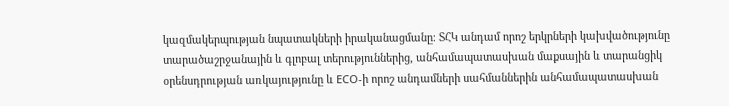կազմակերպության նպատակների իրականացմանը։ ՏՀԿ անդամ որոշ երկրների կախվածությունը տարածաշրջանային և գլոբալ տերություններից, անհամապատասխան մաքսային և տարանցիկ օրենսդրության առկայությունը և ECO-ի որոշ անդամների սահմաններին անհամապատասխան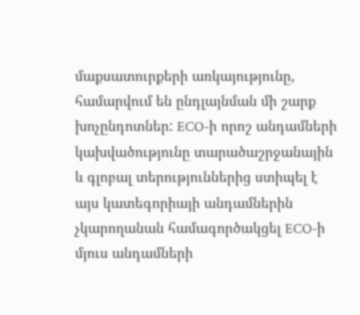մաքսատուրքերի առկայությունը, համարվում են ընդլայնման մի շարք խոչընդոտներ: ECO-ի որոշ անդամների կախվածությունը տարածաշրջանային և գլոբալ տերություններից ստիպել է այս կատեգորիայի անդամներին չկարողանան համագործակցել ECO-ի մյուս անդամների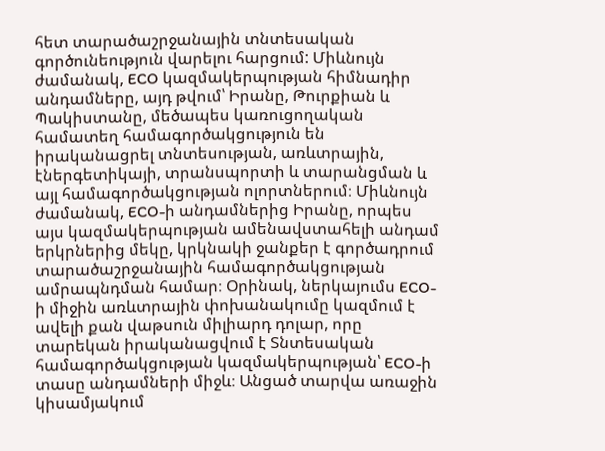հետ տարածաշրջանային տնտեսական գործունեություն վարելու հարցում: Միևնույն ժամանակ, ECO կազմակերպության հիմնադիր անդամները, այդ թվում՝ Իրանը, Թուրքիան և Պակիստանը, մեծապես կառուցողական համատեղ համագործակցություն են իրականացրել տնտեսության, առևտրային, էներգետիկայի, տրանսպորտի և տարանցման և այլ համագործակցության ոլորտներում։ Միևնույն ժամանակ, ECO-ի անդամներից Իրանը, որպես այս կազմակերպության ամենավստահելի անդամ երկրներից մեկը, կրկնակի ջանքեր է գործադրում տարածաշրջանային համագործակցության ամրապնդման համար։ Օրինակ, ներկայումս ECO-ի միջին առևտրային փոխանակումը կազմում է ավելի քան վաթսուն միլիարդ դոլար, որը տարեկան իրականացվում է Տնտեսական համագործակցության կազմակերպության՝ ECO-ի տասը անդամների միջև։ Անցած տարվա առաջին կիսամյակում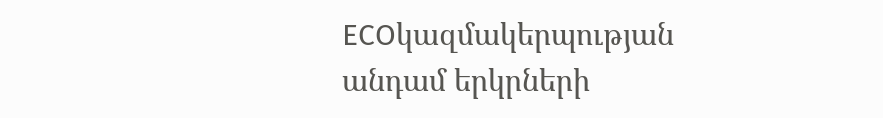ECOկազմակերպության անդամ երկրների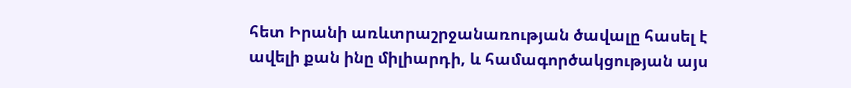հետ Իրանի առևտրաշրջանառության ծավալը հասել է ավելի քան ինը միլիարդի, և համագործակցության այս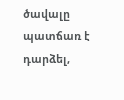ծավալը պատճառ է դարձել,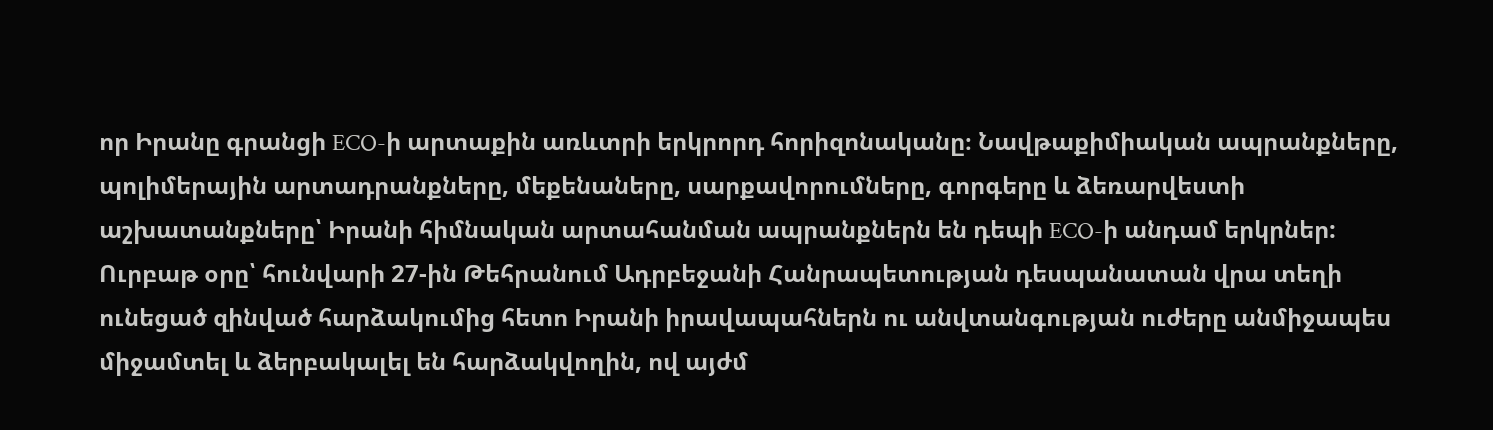որ Իրանը գրանցի ECO-ի արտաքին առևտրի երկրորդ հորիզոնականը։ Նավթաքիմիական ապրանքները, պոլիմերային արտադրանքները, մեքենաները, սարքավորումները, գորգերը և ձեռարվեստի աշխատանքները՝ Իրանի հիմնական արտահանման ապրանքներն են դեպի ECO-ի անդամ երկրներ:
Ուրբաթ օրը՝ հունվարի 27-ին Թեհրանում Ադրբեջանի Հանրապետության դեսպանատան վրա տեղի ունեցած զինված հարձակումից հետո Իրանի իրավապահներն ու անվտանգության ուժերը անմիջապես միջամտել և ձերբակալել են հարձակվողին, ով այժմ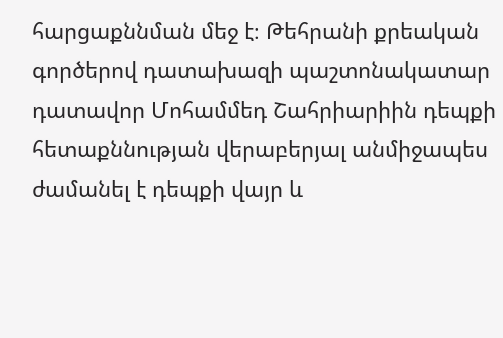հարցաքննման մեջ է։ Թեհրանի քրեական գործերով դատախազի պաշտոնակատար դատավոր Մոհամմեդ Շահրիարիին դեպքի հետաքննության վերաբերյալ անմիջապես ժամանել է դեպքի վայր և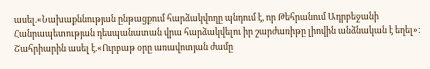ասել.«Նախաքննության ընթացքում հարձակվողը պնդում է, որ Թեհրանում Ադրբեջանի Հանրապետության դեսպանատան վրա հարձակվելու իր շարժառիթը լիովին անձնական է եղել»: Շահրիարին ասել է.«Ուրբաթ օրը առավոտյան ժամը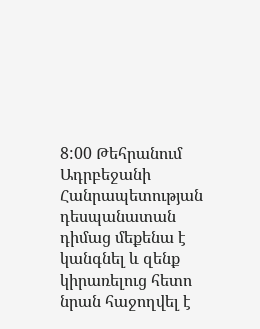8:00 Թեհրանում Ադրբեջանի Հանրապետության դեսպանատան դիմաց մեքենա է կանգնել և զենք կիրառելուց հետո նրան հաջողվել է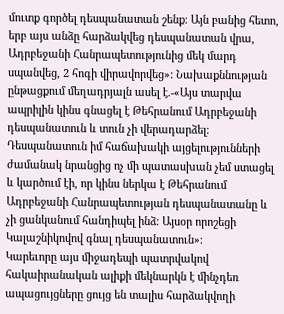մուտք գործել դեսպանատան շենք։ Այն բանից հետո, երբ այս անձը հարձակվեց դեսպանատան վրա, Ադրբեջանի Հանրապետությունից մեկ մարդ սպանվեց, 2 հոգի վիրավորվեց»: Նախաքննության ընթացքում մեղադրյալն ասել է.-«Այս տարվա ապրիլին կինս գնացել է Թեհրանում Ադրբեջանի դեսպանատուն և տուն չի վերադարձել։ Դեսպանատուն իմ հաճախակի այցելությունների ժամանակ նրանցից ոչ մի պատասխան չեմ ստացել և կարծում էի, որ կինս ներկա է Թեհրանում Ադրբեջանի Հանրապետության դեսպանատանը և չի ցանկանում հանդիպել ինձ։ Այսօր որոշեցի Կալաշնիկովով գնալ դեսպանատուն»։
Կարեւորը այս միջադեպի պատրվակով հակաիրանական ալիքի մեկնարկն է մինչդեռ ապացույցները ցույց են տալիս հարձակվողի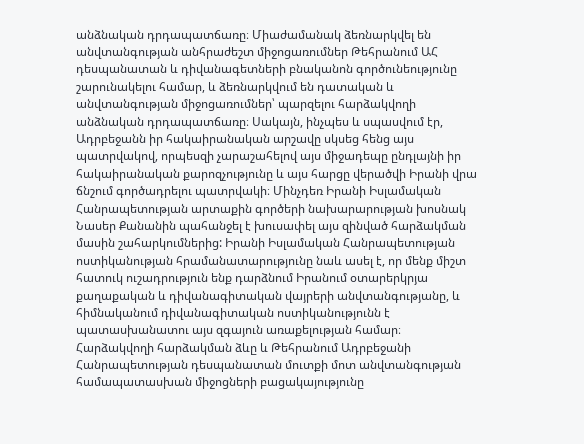անձնական դրդապատճառը։ Միաժամանակ ձեռնարկվել են անվտանգության անհրաժեշտ միջոցառումներ Թեհրանում ԱՀ դեսպանատան և դիվանագետների բնականոն գործունեությունը շարունակելու համար, և ձեռնարկվում են դատական և անվտանգության միջոցառումներ՝ պարզելու հարձակվողի անձնական դրդապատճառը։ Սակայն, ինչպես և սպասվում էր, Ադրբեջանն իր հակաիրանական արշավը սկսեց հենց այս պատրվակով, որպեսզի չարաշահելով այս միջադեպը ընդլայնի իր հակաիրանական քարոզչությունը և այս հարցը վերածվի Իրանի վրա ճնշում գործադրելու պատրվակի։ Մինչդեռ Իրանի Իսլամական Հանրապետության արտաքին գործերի նախարարության խոսնակ Նասեր Քանանին պահանջել է խուսափել այս զինված հարձակման մասին շահարկումներից: Իրանի Իսլամական Հանրապետության ոստիկանության հրամանատարությունը նաև ասել է, որ մենք միշտ հատուկ ուշադրություն ենք դարձնում Իրանում օտարերկրյա քաղաքական և դիվանագիտական վայրերի անվտանգությանը, և հիմնականում դիվանագիտական ոստիկանությունն է պատասխանատու այս զգայուն առաքելության համար։ Հարձակվողի հարձակման ձևը և Թեհրանում Ադրբեջանի Հանրապետության դեսպանատան մուտքի մոտ անվտանգության համապատասխան միջոցների բացակայությունը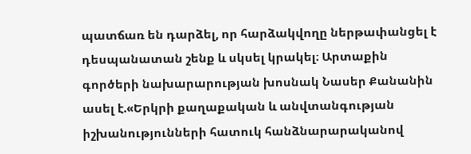պատճառ են դարձել, որ հարձակվողը ներթափանցել է դեսպանատան շենք և սկսել կրակել։ Արտաքին գործերի նախարարության խոսնակ Նասեր Քանանին ասել է.«Երկրի քաղաքական և անվտանգության իշխանությունների հատուկ հանձնարարականով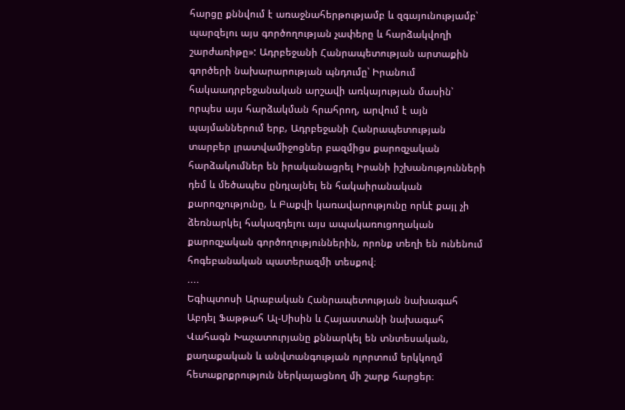հարցը քննվում է առաջնահերթությամբ և զգայունությամբ՝ պարզելու այս գործողության չափերը և հարձակվողի շարժառիթը»: Ադրբեջանի Հանրապետության արտաքին գործերի նախարարության պնդումը՝ Իրանում հակաադրբեջանական արշավի առկայության մասին՝ որպես այս հարձակման հրահրող, արվում է այն պայմաններում երբ, Ադրբեջանի Հանրապետության տարբեր լրատվամիջոցներ բազմիցս քարոզչական հարձակումներ են իրականացրել Իրանի իշխանությունների դեմ և մեծապես ընդլայնել են հակաիրանական քարոզչությունը, և Բաքվի կառավարությունը որևէ քայլ չի ձեռնարկել հակազդելու այս ապակառուցողական քարոզչական գործողություններին, որոնք տեղի են ունենում հոգեբանական պատերազմի տեսքով։
....
Եգիպտոսի Արաբական Հանրապետության նախագահ Աբդել Ֆաթթահ Ալ-Սիսին և Հայաստանի նախագահ Վահագն Խաչատուրյանը քննարկել են տնտեսական, քաղաքական և անվտանգության ոլորտում երկկողմ հետաքրքրություն ներկայացնող մի շարք հարցեր։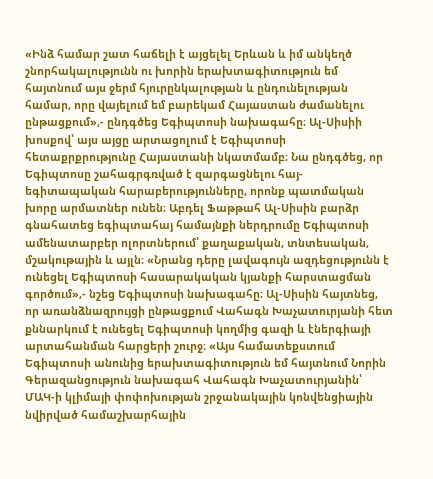«Ինձ համար շատ հաճելի է այցելել Երևան և իմ անկեղծ շնորհակալությունն ու խորին երախտագիտություն եմ հայտնում այս ջերմ հյուրընկալության և ընդունելության համար, որը վայելում եմ բարեկամ Հայաստան ժամանելու ընթացքում»,- ընդգծեց Եգիպտոսի նախագահը։ Ալ-Սիսիի խոսքով՝ այս այցը արտացոլում է Եգիպտոսի հետաքրքրությունը Հայաստանի նկատմամբ։ Նա ընդգծեց, որ Եգիպտոսը շահագրգռված է զարգացնելու հայ-եգիտապական հարաբերությունները, որոնք պատմական խորը արմատներ ունեն։ Աբդել Ֆաթթահ Ալ-Սիսին բարձր գնահատեց եգիպտահայ համայնքի ներդրումը Եգիպտոսի ամենատարբեր ոլորտներում՝ քաղաքական, տնտեսական, մշակութային և այլն։ «Նրանց դերը լավագույն ազդեցությունն է ունեցել Եգիպտոսի հասարակական կյանքի հարստացման գործում»,- նշեց Եգիպտոսի նախագահը։ Ալ-Սիսին հայտնեց, որ առանձնազրույցի ընթացքում Վահագն Խաչատուրյանի հետ քննարկում է ունեցել Եգիպտոսի կողմից գազի և էներգիայի արտահանման հարցերի շուրջ։ «Այս համատեքստում Եգիպտոսի անունից երախտագիտություն եմ հայտնում Նորին Գերազանցություն նախագահ Վահագն Խաչատուրյանին՝ ՄԱԿ-ի կլիմայի փոփոխության շրջանակային կոնվենցիային նվիրված համաշխարհային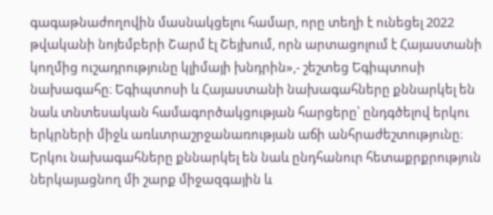գագաթնաժողովին մասնակցելու համար, որը տեղի է ունեցել 2022 թվականի նոյեմբերի Շարմ էլ Շեյխում, որն արտացոլում է Հայաստանի կողմից ուշադրությունը կլիմայի խնդրին»,- շեշտեց Եգիպտոսի նախագահը։ Եգիպտոսի և Հայաստանի նախագահները քննարկել են նաև տնտեսական համագործակցության հարցերը՝ ընդգծելով երկու երկրների միջև առևտրաշրջանառության աճի անհրաժեշտությունը։ Երկու նախագահները քննարկել են նաև ընդհանուր հետաքրքրություն ներկայացնող մի շարք միջազգային և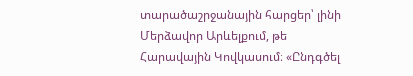տարածաշրջանային հարցեր՝ լինի Մերձավոր Արևելքում, թե Հարավային Կովկասում։ «Ընդգծել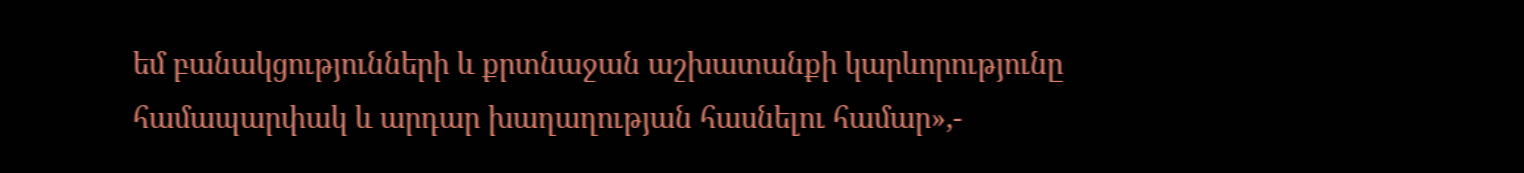եմ բանակցությունների և քրտնաջան աշխատանքի կարևորությունը համապարփակ և արդար խաղաղության հասնելու համար»,-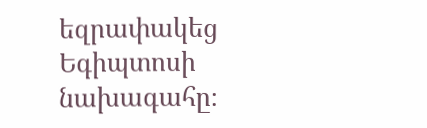եզրափակեց Եգիպտոսի նախագահը։